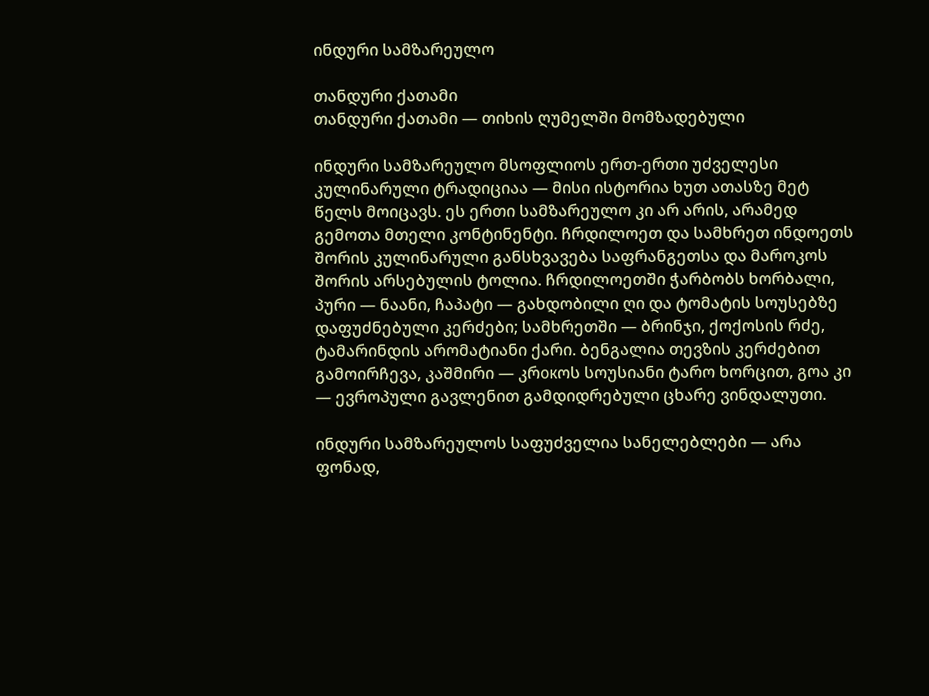ინდური სამზარეულო

თანდური ქათამი
თანდური ქათამი — თიხის ღუმელში მომზადებული

ინდური სამზარეულო მსოფლიოს ერთ-ერთი უძველესი კულინარული ტრადიციაა — მისი ისტორია ხუთ ათასზე მეტ წელს მოიცავს. ეს ერთი სამზარეულო კი არ არის, არამედ გემოთა მთელი კონტინენტი. ჩრდილოეთ და სამხრეთ ინდოეთს შორის კულინარული განსხვავება საფრანგეთსა და მაროკოს შორის არსებულის ტოლია. ჩრდილოეთში ჭარბობს ხორბალი, პური — ნაანი, ჩაპატი — გახდობილი ღი და ტომატის სოუსებზე დაფუძნებული კერძები; სამხრეთში — ბრინჯი, ქოქოსის რძე, ტამარინდის არომატიანი ქარი. ბენგალია თევზის კერძებით გამოირჩევა, კაშმირი — კრокოს სოუსიანი ტარო ხორცით, გოა კი — ევროპული გავლენით გამდიდრებული ცხარე ვინდალუთი.

ინდური სამზარეულოს საფუძველია სანელებლები — არა ფონად,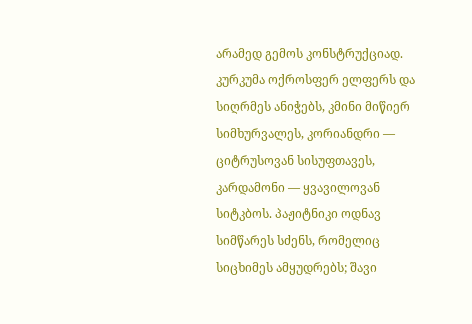არამედ გემოს კონსტრუქციად. კურკუმა ოქროსფერ ელფერს და სიღრმეს ანიჭებს, კმინი მიწიერ სიმხურვალეს, კორიანდრი — ციტრუსოვან სისუფთავეს, კარდამონი — ყვავილოვან სიტკბოს. პაჟიტნიკი ოდნავ სიმწარეს სძენს, რომელიც სიცხიმეს ამყუდრებს; შავი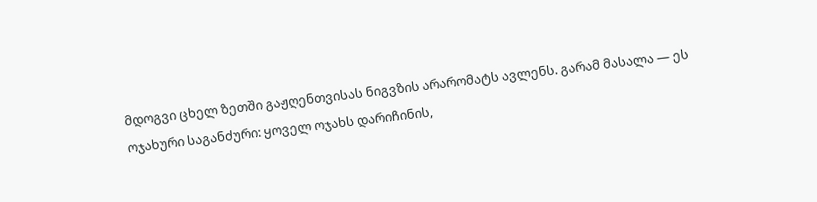მდოგვი ცხელ ზეთში გაჟღენთვისას ნიგვზის არარომატს ავლენს. გარამ მასალა — ეს ოჯახური საგანძური: ყოველ ოჯახს დარიჩინის,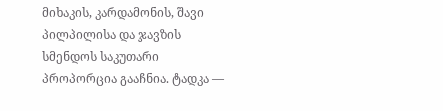მიხაკის, კარდამონის, შავი პილპილისა და ჯავზის სმენდოს საკუთარი პროპორცია გააჩნია. ტადკა —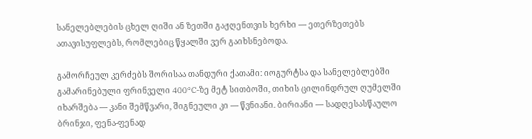სანელებლების ცხელ ღიში ან ზეთში გაჟღენთვის ხერხი — ეთერზეთებს ათავისუფლებს, რომლებიც წყალში ვერ გაიხსნებოდა.

გამორჩეულ კერძებს შორისაა თანდური ქათამი: იოგურტსა და სანელებლებში გამარინებული ფრინველი 400°C-ზე მეტ სითბოში, თიხის ცილინდრულ ღუმელში იხარშება — კანი შემწვარი, შიგნეული კი — წვნიანი. ბირიანი — სადღესასწაულო ბრინჯი, ფენა-ფენად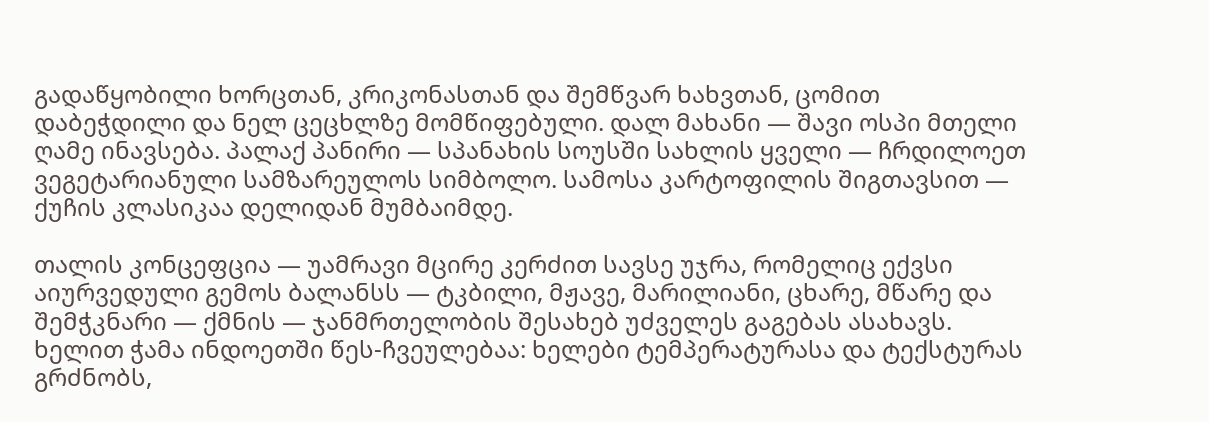გადაწყობილი ხორცთან, კრიკონასთან და შემწვარ ხახვთან, ცომით დაბეჭდილი და ნელ ცეცხლზე მომწიფებული. დალ მახანი — შავი ოსპი მთელი ღამე ინავსება. პალაქ პანირი — სპანახის სოუსში სახლის ყველი — ჩრდილოეთ ვეგეტარიანული სამზარეულოს სიმბოლო. სამოსა კარტოფილის შიგთავსით — ქუჩის კლასიკაა დელიდან მუმბაიმდე.

თალის კონცეფცია — უამრავი მცირე კერძით სავსე უჯრა, რომელიც ექვსი აიურვედული გემოს ბალანსს — ტკბილი, მჟავე, მარილიანი, ცხარე, მწარე და შემჭკნარი — ქმნის — ჯანმრთელობის შესახებ უძველეს გაგებას ასახავს. ხელით ჭამა ინდოეთში წეს-ჩვეულებაა: ხელები ტემპერატურასა და ტექსტურას გრძნობს,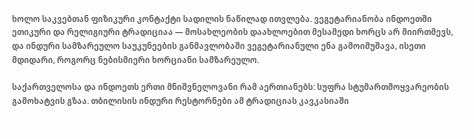ხოლო საკვებთან ფიზიკური კონტაქტი სადილის ნაწილად ითვლება. ვეგეტარიანობა ინდოეთში ეთიკური და რელიგიური ტრადიციაა — მოსახლეობის დაახლოებით მესამედი ხორცს არ მიირთმევს, და ინდური სამზარეულო საუკუნეების განმავლობაში ვეგეტარიანული ენა გამოიმუშავა, ისეთი მდიდარი, როგორც ნებისმიერი ხორციანი სამზარეულო.

საქართველოსა და ინდოეთს ერთი მნიშვნელოვანი რამ აერთიანებს: სუფრა სტუმართმოყვარეობის გამოხატვის გზაა. თბილისის ინდური რესტორნები ამ ტრადიციას კავკასიაში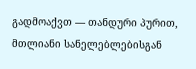გადმოაქვთ — თანდური პურით, მთლიანი სანელებლებისგან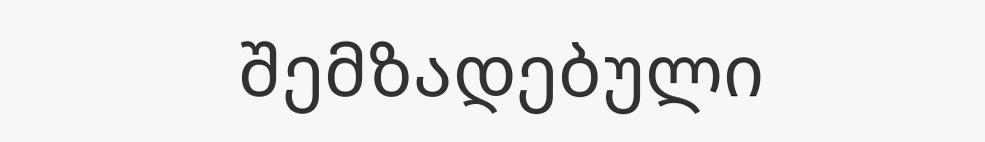შემზადებული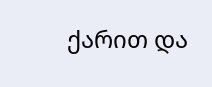ქარით და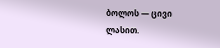ბოლოს — ცივი ლასით.